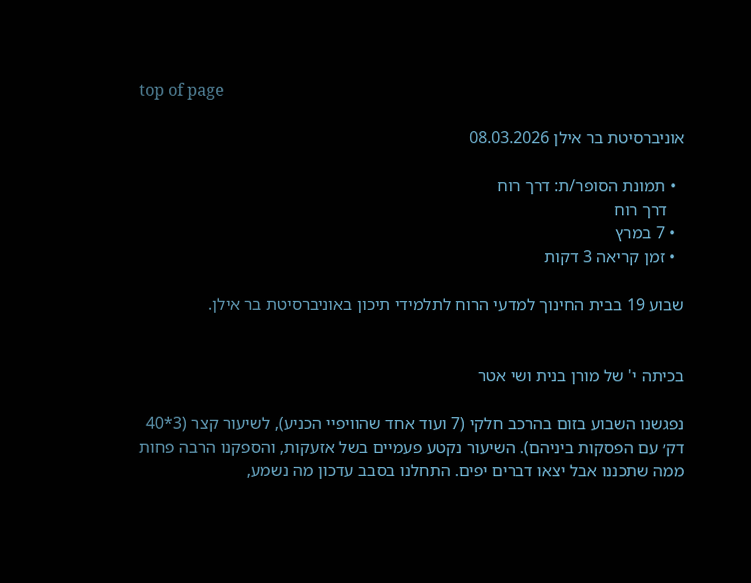top of page

אוניברסיטת בר אילן 08.03.2026

  • תמונת הסופר/ת: דרך רוח
    דרך רוח
  • 7 במרץ
  • זמן קריאה 3 דקות

שבוע 19 בבית החינוך למדעי הרוח לתלמידי תיכון באוניברסיטת בר אילן.


בכיתה י' של מורן בנית ושי אטר

נפגשנו השבוע בזום בהרכב חלקי (7 ועוד אחד שהוויפיי הכניע), לשיעור קצר (3*40 דק׳ עם הפסקות ביניהם). השיעור נקטע פעמיים בשל אזעקות, והספקנו הרבה פחות ממה שתכננו אבל יצאו דברים יפים. התחלנו בסבב עדכון מה נשמע,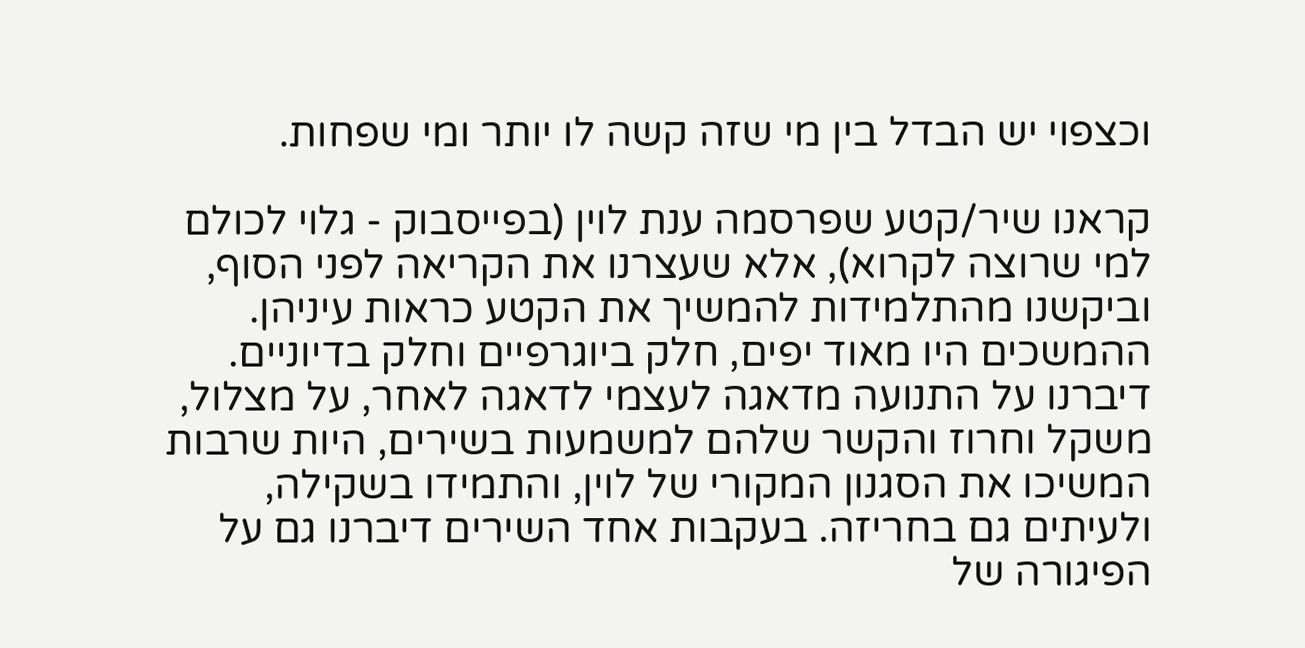וכצפוי יש הבדל בין מי שזה קשה לו יותר ומי שפחות.

קראנו שיר/קטע שפרסמה ענת לוין (בפייסבוק - גלוי לכולם למי שרוצה לקרוא), אלא שעצרנו את הקריאה לפני הסוף, וביקשנו מהתלמידות להמשיך את הקטע כראות עיניהן. ההמשכים היו מאוד יפים, חלק ביוגרפיים וחלק בדיוניים. דיברנו על התנועה מדאגה לעצמי לדאגה לאחר, על מצלול, משקל וחרוז והקשר שלהם למשמעות בשירים, היות שרבות המשיכו את הסגנון המקורי של לוין, והתמידו בשקילה, ולעיתים גם בחריזה. בעקבות אחד השירים דיברנו גם על הפיגורה של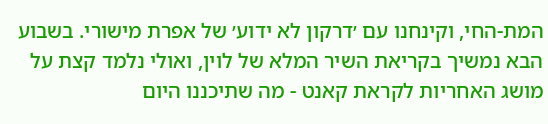המת-החי, וקינחנו עם ׳דרקון לא ידוע׳ של אפרת מישורי. בשבוע הבא נמשיך בקריאת השיר המלא של לוין, ואולי נלמד קצת על מושג האחריות לקראת קאנט - מה שתיכננו היום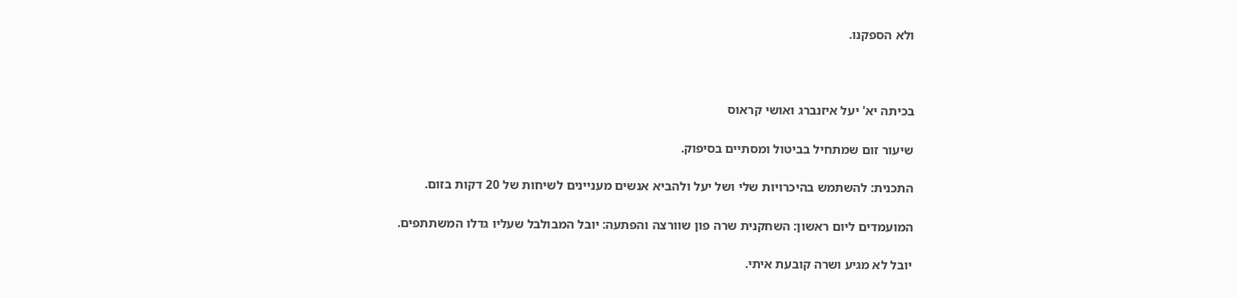ולא הספקנו.



בכיתה יא' יעל איזנברג ואושי קראוס

שיעור זום שמתחיל בביטול ומסתיים בסיפוק.

התכנית: להשתמש בהיכרויות שלי ושל יעל ולהביא אנשים מעניינים לשיחות של 20 דקות בזום.

המועמדים ליום ראשון: השחקנית שרה פון שוורצה והפתעה: יובל המבולבל שעליו גדלו המשתתפים.

יובל לא מגיע ושרה קובעת איתי.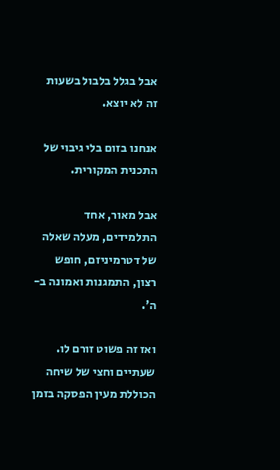אבל בגלל בלבול בשעות זה לא יוצא.

אנחנו בזום בלי גיבוי של התכנית המקורית.

אבל מאור, אחד התלמידים, מעלה שאלה של דטרמיניזם, חופש רצון, התמגנות ואמונה ב-ה'.

ואז זה פשוט זורם לו. שעתיים וחצי של שיחה הכוללת מעין הפסקה בזמן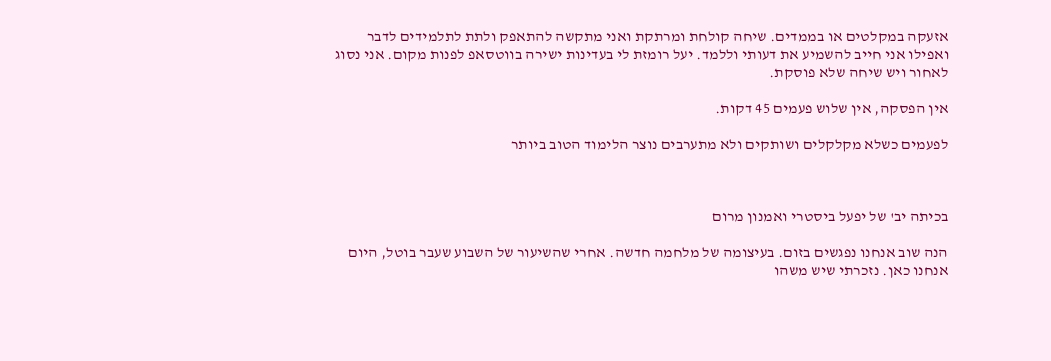אזעקה במקלטים או בממדים. שיחה קולחת ומרתקת ואני מתקשה להתאפק ולתת לתלמידים לדבר ואפילו אני חייב להשמיע את דעותי וללמד. יעל רומזת לי בעדינות ישירה בווטסאפ לפנות מקום. אני נסוג לאחור ויש שיחה שלא פוסקת.

אין הפסקה, אין שלוש פעמים 45 דקות.

לפעמים כשלא מקלקלים ושותקים ולא מתערבים נוצר הלימוד הטוב ביותר



בכיתה יב' של יפעל ביסטרי ואמנון מרום

הנה שוב אנחנו נפגשים בזום. בעיצומה של מלחמה חדשה. אחרי שהשיעור של השבוע שעבר בוטל, היום אנחנו כאן. נזכרתי שיש משהו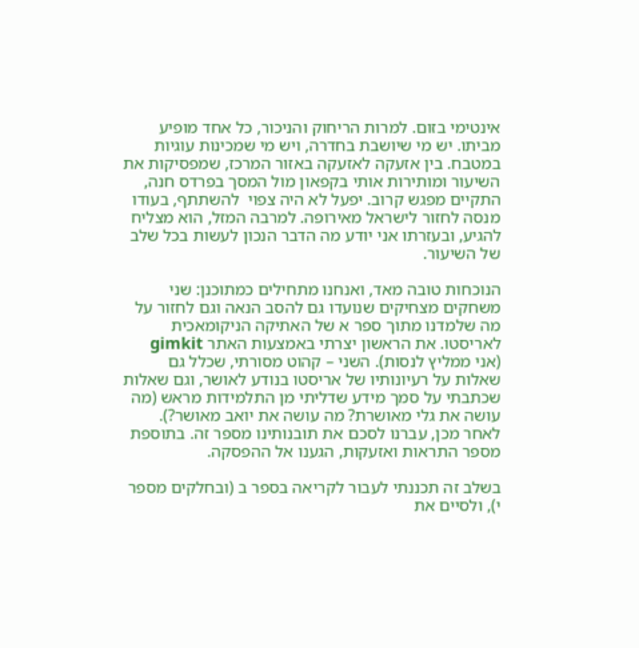אינטימי בזום. למרות הריחוק והניכור, כל אחד מופיע מביתו. יש מי שיושבת בחדרה, ויש מי שמכינות עוגיות במטבח. בין אזעקה לאזעקה באזור המרכז, שמפסיקות את השיעור ומותירות אותי בקפאון מול המסך בפרדס חנה, התקיים מפגש קרוב. יפעל לא היה צפוי  להשתתף, בעודו מנסה לחזור לישראל מאירופה. למרבה המזל, הוא מצליח להגיע, ובעזרתו אני יודע מה הדבר הנכון לעשות בכל שלב של השיעור.

הנוכחות טובה מאד, ואנחנו מתחילים כמתוכנן: שני משחקים מצחיקים שנועדו גם להסב הנאה וגם לחזור על מה שלמדנו מתוך ספר א של האתיקה הניקומאכית לאריסטו. את הראשון יצרתי באמצעות האתר gimkit (אני ממליץ לנסות). השני – קהוט מסורתי, שכלל גם שאלות על רעיונותיו של אריסטו בנודע לאושר, וגם שאלות שכתבתי על סמך מידע שדליתי מן התלמידות מראש (מה עושה את גלי מאושרת? מה עושה את יואב מאושר?). לאחר מכן, עברנו לסכם את תובנותינו מספר זה. בתוספת מספר התראות ואזעקות, הגענו אל ההפסקה.

בשלב זה תכננתי לעבור לקריאה בספר ב (ובחלקים מספר י), ולסיים את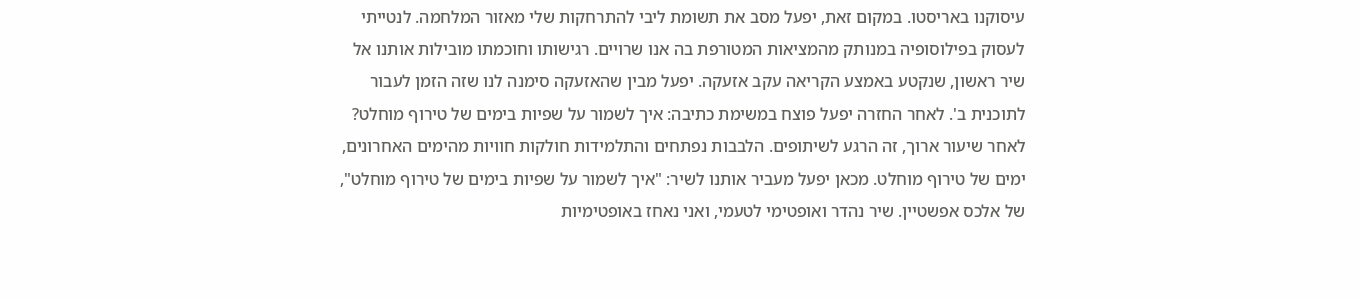עיסוקנו באריסטו. במקום זאת, יפעל מסב את תשומת ליבי להתרחקות שלי מאזור המלחמה. לנטייתי לעסוק בפילוסופיה במנותק מהמציאות המטורפת בה אנו שרויים. רגישותו וחוכמתו מובילות אותנו אל שיר ראשון, שנקטע באמצע הקריאה עקב אזעקה. יפעל מבין שהאזעקה סימנה לנו שזה הזמן לעבור לתוכנית ב'. לאחר החזרה יפעל פוצח במשימת כתיבה: איך לשמור על שפיות בימים של טירוף מוחלט? לאחר שיעור ארוך, זה הרגע לשיתופים. הלבבות נפתחים והתלמידות חולקות חוויות מהימים האחרונים, ימים של טירוף מוחלט. מכאן יפעל מעביר אותנו לשיר: "איך לשמור על שפיות בימים של טירוף מוחלט", של אלכס אפשטיין. שיר נהדר ואופטימי לטעמי, ואני נאחז באופטימיות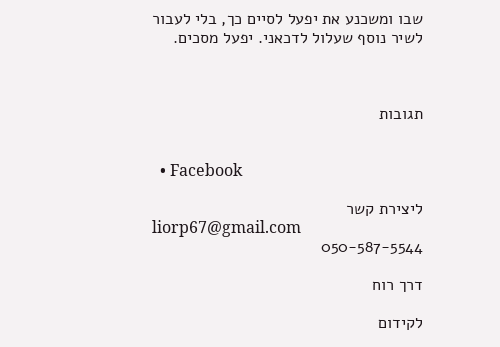שבו ומשכנע את יפעל לסיים כך, בלי לעבור לשיר נוסף שעלול לדכאני. יפעל מסכים.



תגובות


  • Facebook

ליצירת קשר
liorp67@gmail.com
050-587-5544

דרך רוח

לקידום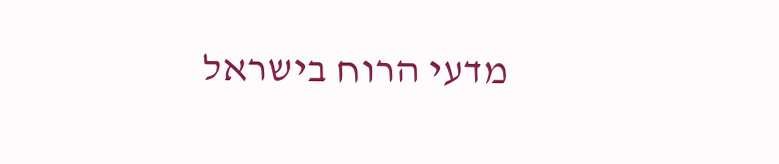מדעי הרוח בישראל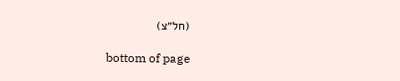(חל״צ)

bottom of page